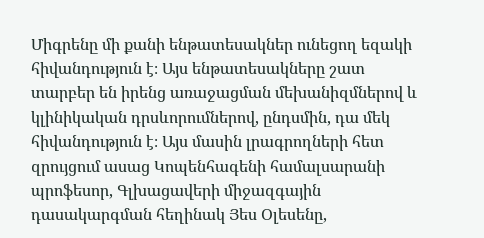Միգրենը մի քանի ենթատեսակներ ունեցող եզակի հիվանդություն է։ Այս ենթատեսակները շատ տարբեր են իրենց առաջացման մեխանիզմներով և կլինիկական դրսևորումներով, ընդսմին, դա մեկ հիվանդություն է։ Այս մասին լրագրողների հետ զրույցում ասաց Կոպենհագենի համալսարանի պրոֆեսոր, Գլխացավերի միջազգային դասակարգման հեղինակ Յես Օլեսենը,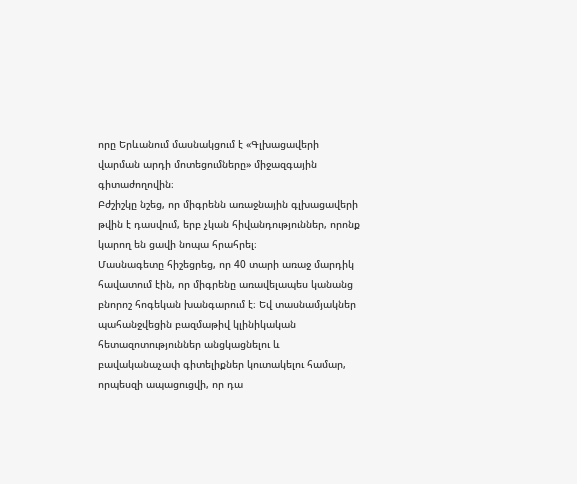որը Երևանում մասնակցում է «Գլխացավերի վարման արդի մոտեցումները» միջազգային գիտաժողովին։
Բժշիշկը նշեց, որ միգրենն առաջնային գլխացավերի թվին է դասվում, երբ չկան հիվանդություններ, որոնք կարող են ցավի նոպա հրահրել։
Մասնագետը հիշեցրեց, որ 40 տարի առաջ մարդիկ հավատում էին, որ միգրենը առավելապես կանանց բնորոշ հոգեկան խանգարում է։ Եվ տասնամյակներ պահանջվեցին բազմաթիվ կլինիկական հետազոտություններ անցկացնելու և բավականաչափ գիտելիքներ կուտակելու համար, որպեսզի ապացուցվի, որ դա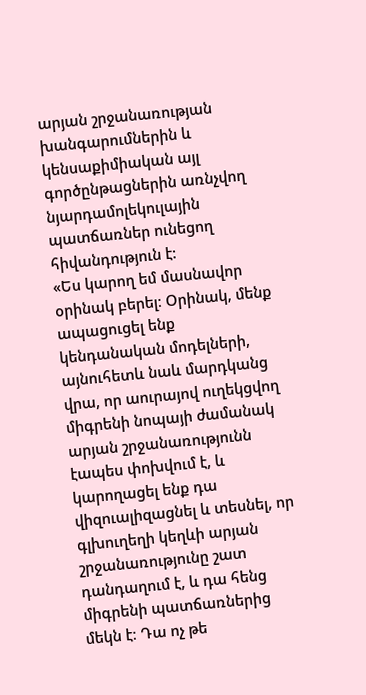արյան շրջանառության խանգարումներին և կենսաքիմիական այլ գործընթացներին առնչվող նյարդամոլեկուլային պատճառներ ունեցող հիվանդություն է:
«Ես կարող եմ մասնավոր օրինակ բերել։ Օրինակ, մենք ապացուցել ենք կենդանական մոդելների, այնուհետև նաև մարդկանց վրա, որ աուրայով ուղեկցվող միգրենի նոպայի ժամանակ արյան շրջանառությունն էապես փոխվում է, և կարողացել ենք դա վիզուալիզացնել և տեսնել, որ գլխուղեղի կեղևի արյան շրջանառությունը շատ դանդաղում է, և դա հենց միգրենի պատճառներից մեկն է։ Դա ոչ թե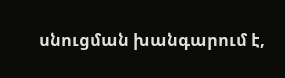սնուցման խանգարում է,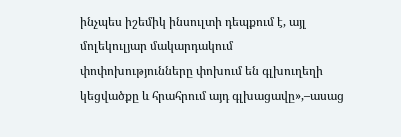ինչպես իշեմիկ ինսուլտի դեպքում է, այլ մոլեկուլյար մակարդակում փոփոխությունները փոխում են գլխուղեղի կեցվածքը և հրահրում այդ գլխացավը»,–ասաց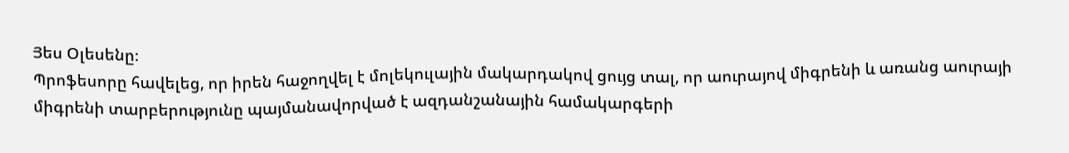Յես Օլեսենը։
Պրոֆեսորը հավելեց, որ իրեն հաջողվել է մոլեկուլային մակարդակով ցույց տալ, որ աուրայով միգրենի և առանց աուրայի միգրենի տարբերությունը պայմանավորված է ազդանշանային համակարգերի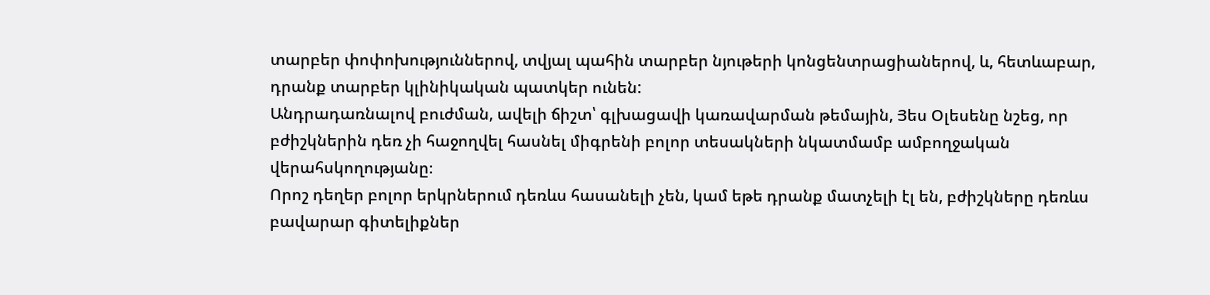տարբեր փոփոխություններով, տվյալ պահին տարբեր նյութերի կոնցենտրացիաներով, և, հետևաբար, դրանք տարբեր կլինիկական պատկեր ունեն:
Անդրադառնալով բուժման, ավելի ճիշտ՝ գլխացավի կառավարման թեմային, Յես Օլեսենը նշեց, որ բժիշկներին դեռ չի հաջողվել հասնել միգրենի բոլոր տեսակների նկատմամբ ամբողջական վերահսկողությանը։
Որոշ դեղեր բոլոր երկրներում դեռևս հասանելի չեն, կամ եթե դրանք մատչելի էլ են, բժիշկները դեռևս բավարար գիտելիքներ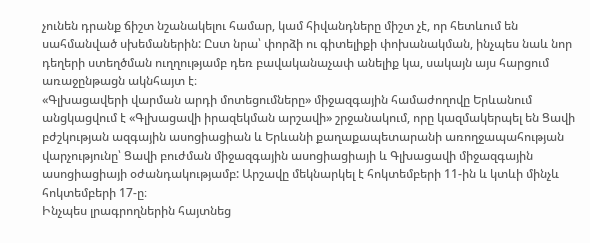չունեն դրանք ճիշտ նշանակելու համար, կամ հիվանդները միշտ չէ, որ հետևում են սահմանված սխեմաներին: Ըստ նրա՝ փորձի ու գիտելիքի փոխանակման, ինչպես նաև նոր դեղերի ստեղծման ուղղությամբ դեռ բավականաչափ անելիք կա, սակայն այս հարցում առաջընթացն ակնհայտ է։
«Գլխացավերի վարման արդի մոտեցումները» միջազգային համաժողովը Երևանում անցկացվում է «Գլխացավի իրազեկման արշավի» շրջանակում, որը կազմակերպել են Ցավի բժշկության ազգային ասոցիացիան և Երևանի քաղաքապետարանի առողջապահության վարչությունը՝ Ցավի բուժման միջազգային ասոցիացիայի և Գլխացավի միջազգային ասոցիացիայի օժանդակությամբ: Արշավը մեկնարկել է հոկտեմբերի 11-ին և կտևի մինչև հոկտեմբերի 17-ը։
Ինչպես լրագրողներին հայտնեց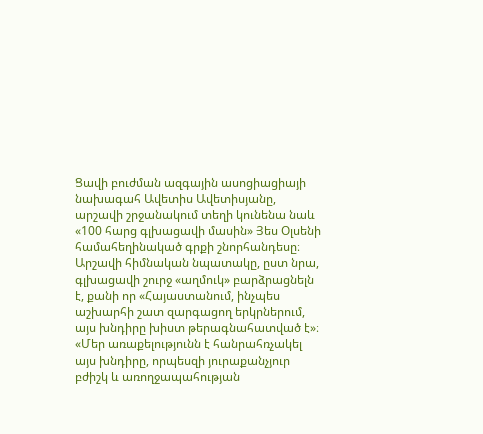Ցավի բուժման ազգային ասոցիացիայի նախագահ Ավետիս Ավետիսյանը, արշավի շրջանակում տեղի կունենա նաև «100 հարց գլխացավի մասին» Յես Օլսենի համահեղինակած գրքի շնորհանդեսը։ Արշավի հիմնական նպատակը, ըստ նրա, գլխացավի շուրջ «աղմուկ» բարձրացնելն է, քանի որ «Հայաստանում, ինչպես աշխարհի շատ զարգացող երկրներում, այս խնդիրը խիստ թերագնահատված է»։
«Մեր առաքելությունն է հանրահռչակել այս խնդիրը, որպեսզի յուրաքանչյուր բժիշկ և առողջապահության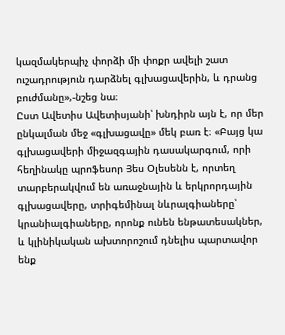կազմակերպիչ փորձի մի փոքր ավելի շատ ուշադրություն դարձնել գլխացավերին, և դրանց բուժմանը»,-նշեց նա։
Ըստ Ավետիս Ավետիսյանի՝ խնդիրն այն է, որ մեր ընկալման մեջ «գլխացավը» մեկ բառ է։ «Բայց կա գլխացավերի միջազգային դասակարգում, որի հեղինակը պրոֆեսոր Յես Օլեսենն է, որտեղ տարբերակվում են առաջնային և երկրորդային գլխացավերը, տրիգեմինալ նևրալգիաները՝ կրանիալգիաները, որոնք ունեն ենթատեսակներ, և կլինիկական ախտորոշում դնելիս պարտավոր ենք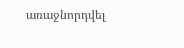առաջնորդվել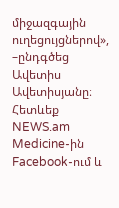միջազգային ուղեցույցներով», –ընդգծեց Ավետիս Ավետիսյանը։
Հետևեք NEWS.am Medicine-ին Facebook-ում և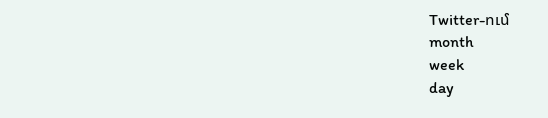Twitter-ում
month
week
day